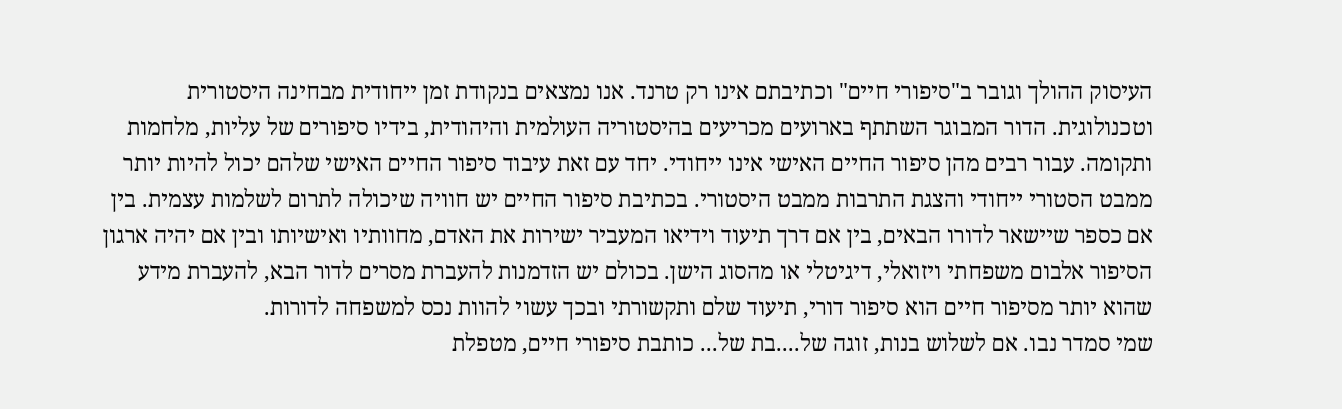העיסוק ההולך וגובר ב"סיפורי חיים" וכתיבתם אינו רק טרנד. אנו נמצאים בנקודת זמן ייחודית מבחינה היסטורית וטכנולוגית. הדור המבוגר השתתף בארועים מכריעים בהיסטוריה העולמית והיהודית, בידיו סיפורים של עליות, מלחמות ותקומה. עבור רבים מהן סיפור החיים האישי אינו ייחודי. יחד עם זאת עיבוד סיפור החיים האישי שלהם יכול להיות יותר ממבט הסטורי ייחודי והצגת התרבות ממבט היסטורי. בכתיבת סיפור החיים יש חוויה שיכולה לתרום לשלמות עצמית. בין אם כספר שיישאר לדורו הבאים, בין אם דרך תיעוד וידיאו המעביר ישירות את האדם, מחוותיו ואישיותו ובין אם יהיה ארגון הסיפור אלבום משפחתי ויזואלי, דיגיטלי או מהסוג הישן. בכולם יש הזדמנות להעברת מסרים לדור הבא, להעברת מידע שהוא יותר מסיפור חיים הוא סיפור דורי, תיעוד שלם ותקשורתי ובכך עשוי להוות נכס למשפחה לדורות.
שמי סמדר נבו. אם לשלוש בנות, זוגה של....בת של... כותבת סיפורי חיים, מטפלת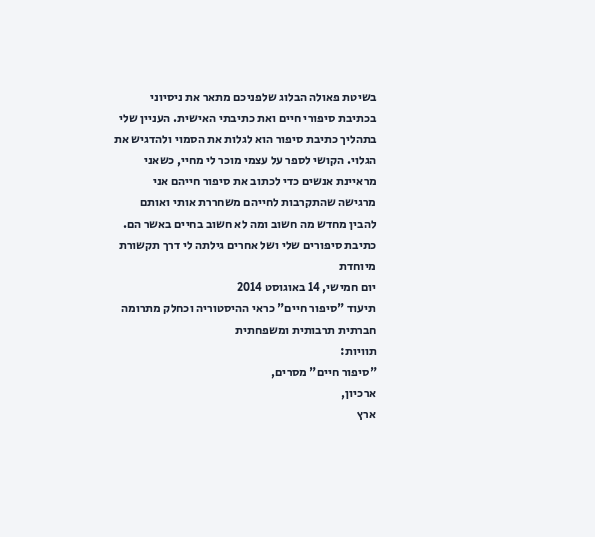בשיטת פאולה הבלוג שלפניכם מתאר את ניסיוני בכתיבת סיפורי חיים ואת כתיבתי האישית. העניין שלי בתהליך כתיבת סיפור הוא לגלות את הסמוי ולהדגיש את הגלוי. הקושי לספר על עצמי מוכר לי מחיי, כשאני מראיינת אנשים כדי לכתוב את סיפור חייהם אני מרגישה שהתקרבות לחייהם משחררת אותי ואותם להבין מחדש מה חשוב ומה לא חשוב בחיים באשר הם. כתיבת סיפורים שלי ושל אחרים גילתה לי דרך תקשורת מיוחדת
יום חמישי, 14 באוגוסט 2014
תיעוד "סיפור חיים" כראי ההיסטוריה וכחלק מתרומה חברתית תרבותית ומשפחתית
תוויות:
"סיפור חיים" מסרים,
ארכיון,
ארץ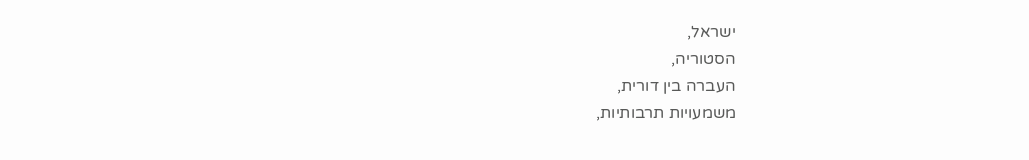ישראל,
הסטוריה,
העברה בין דורית,
משמעויות תרבותיות,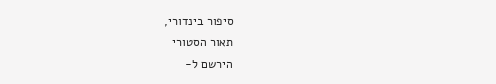סיפור בינדורי,
תאור הסטורי
הירשם ל-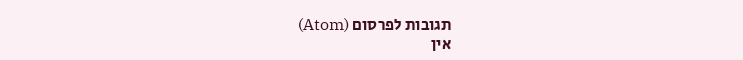תגובות לפרסום (Atom)
אין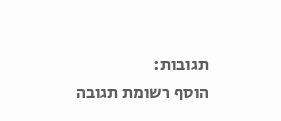תגובות:
הוסף רשומת תגובה